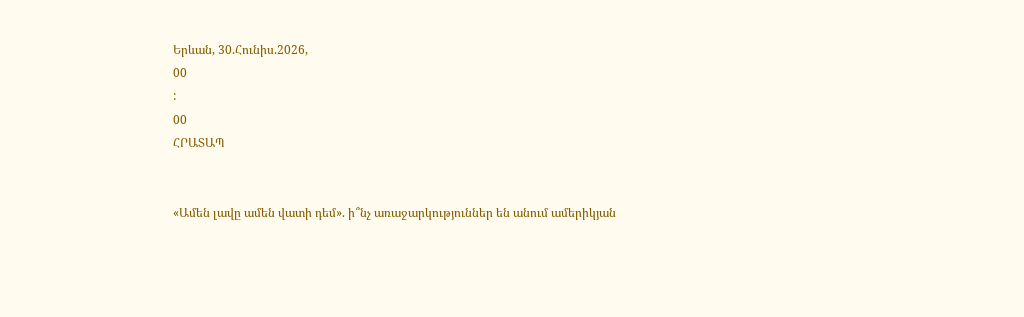Երևան, 30.Հունիս.2026,
00
:
00
ՀՐԱՏԱՊ


«Ամեն լավը ամեն վատի դեմ». ի՞նչ առաջարկություններ են անում ամերիկյան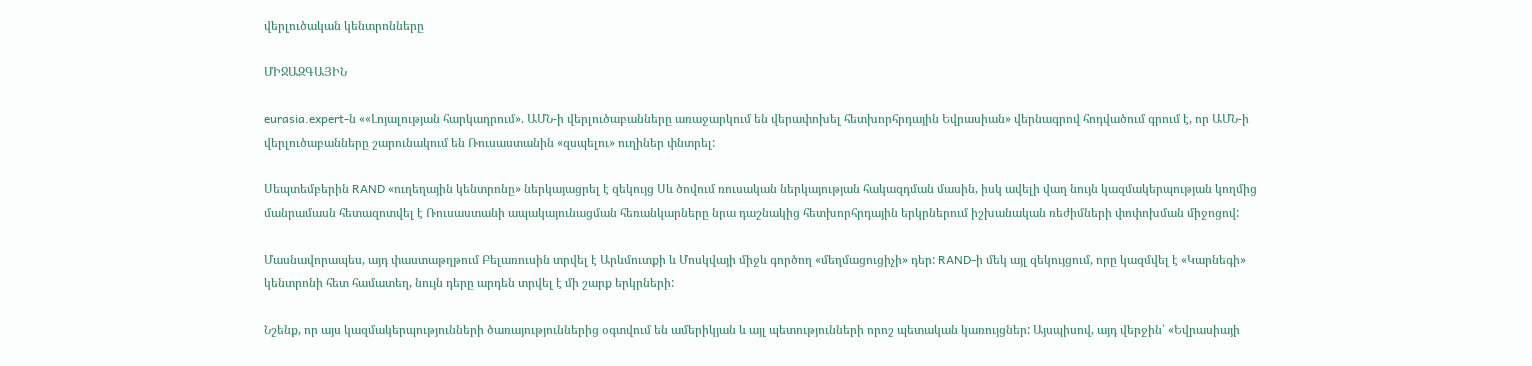վերլուծական կենտրոնները

ՄԻՋԱԶԳԱՅԻՆ

eurasia.expert-ն ««Լոյալության հարկադրում». ԱՄՆ-ի վերլուծաբանները առաջարկում են վերափոխել հետխորհրդային Եվրասիան» վերնագրով հոդվածում գրում է, որ ԱՄՆ-ի վերլուծաբանները շարունակում են Ռուսաստանին «զսպելու» ուղիներ փնտրել:

Սեպտեմբերին RAND «ուղեղային կենտրոնը» ներկայացրել է զեկույց Սև ծովում ռուսական ներկայության հակազդման մասին, իսկ ավելի վաղ նույն կազմակերպության կողմից մանրամասն հետազոտվել է Ռուսաստանի ապակայունացման հեռանկարները նրա դաշնակից հետխորհրդային երկրներում իշխանական ռեժիմների փոփոխման միջոցով:

Մասնավորապես, այդ փաստաթղթում Բելառուսին տրվել է Արևմուտքի և Մոսկվայի միջև գործող «մեղմացուցիչի» դեր: RAND-ի մեկ այլ զեկույցում, որը կազմվել է «Կարնեգի» կենտրոնի հետ համատեղ, նույն դերը արդեն տրվել է մի շարք երկրների:

Նշենք, որ այս կազմակերպությունների ծառայություններից օգտվում են ամերիկյան և այլ պետությունների որոշ պետական կառույցներ: Այսպիսով, այդ վերջին՝ «Եվրասիայի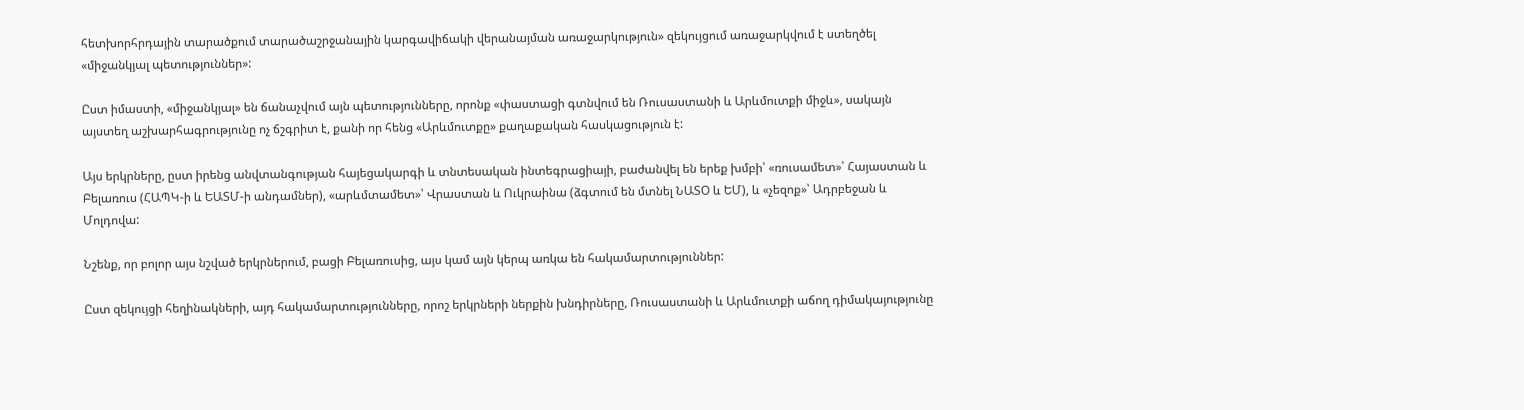հետխորհրդային տարածքում տարածաշրջանային կարգավիճակի վերանայման առաջարկություն» զեկույցում առաջարկվում է ստեղծել «միջանկյալ պետություններ»:

Ըստ իմաստի, «միջանկյալ» են ճանաչվում այն պետությունները, որոնք «փաստացի գտնվում են Ռուսաստանի և Արևմուտքի միջև», սակայն այստեղ աշխարհագրությունը ոչ ճշգրիտ է, քանի որ հենց «Արևմուտքը» քաղաքական հասկացություն է:

Այս երկրները, ըստ իրենց անվտանգության հայեցակարգի և տնտեսական ինտեգրացիայի, բաժանվել են երեք խմբի՝ «ռուսամետ»՝ Հայաստան և Բելառուս (ՀԱՊԿ-ի և ԵԱՏՄ-ի անդամներ), «արևմտամետ»՝ Վրաստան և Ուկրաինա (ձգտում են մտնել ՆԱՏՕ և ԵՄ), և «չեզոք»՝ Ադրբեջան և Մոլդովա:

Նշենք, որ բոլոր այս նշված երկրներում, բացի Բելառուսից, այս կամ այն կերպ առկա են հակամարտություններ:

Ըստ զեկույցի հեղինակների, այդ հակամարտությունները, որոշ երկրների ներքին խնդիրները, Ռուսաստանի և Արևմուտքի աճող դիմակայությունը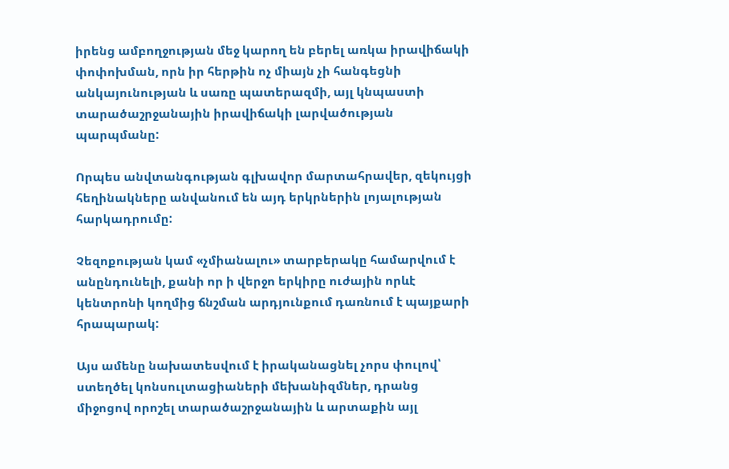իրենց ամբողջության մեջ կարող են բերել առկա իրավիճակի փոփոխման, որն իր հերթին ոչ միայն չի հանգեցնի անկայունության և սառը պատերազմի, այլ կնպաստի տարածաշրջանային իրավիճակի լարվածության պարպմանը:

Որպես անվտանգության գլխավոր մարտահրավեր, զեկույցի հեղինակները անվանում են այդ երկրներին լոյալության հարկադրումը:

Չեզոքության կամ «չմիանալու» տարբերակը համարվում է անընդունելի, քանի որ ի վերջո երկիրը ուժային որևէ կենտրոնի կողմից ճնշման արդյունքում դառնում է պայքարի հրապարակ:

Այս ամենը նախատեսվում է իրականացնել չորս փուլով՝ ստեղծել կոնսուլտացիաների մեխանիզմներ, դրանց միջոցով որոշել տարածաշրջանային և արտաքին այլ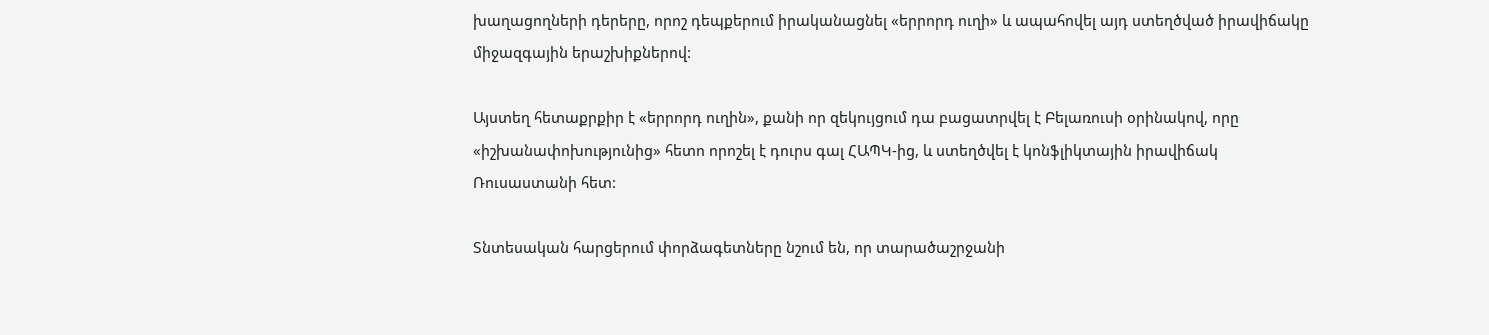խաղացողների դերերը, որոշ դեպքերում իրականացնել «երրորդ ուղի» և ապահովել այդ ստեղծված իրավիճակը միջազգային երաշխիքներով:

Այստեղ հետաքրքիր է «երրորդ ուղին», քանի որ զեկույցում դա բացատրվել է Բելառուսի օրինակով, որը «իշխանափոխությունից» հետո որոշել է դուրս գալ ՀԱՊԿ-ից, և ստեղծվել է կոնֆլիկտային իրավիճակ Ռուսաստանի հետ:

Տնտեսական հարցերում փորձագետները նշում են, որ տարածաշրջանի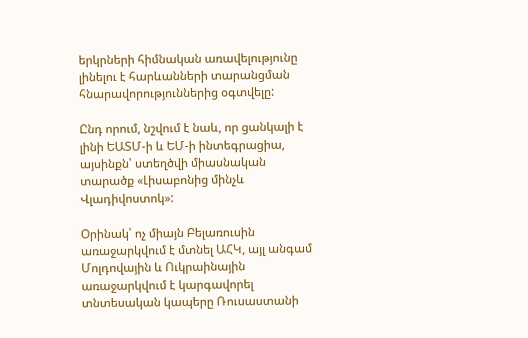երկրների հիմնական առավելությունը լինելու է հարևանների տարանցման հնարավորություններից օգտվելը:

Ընդ որում, նշվում է նաև, որ ցանկալի է լինի ԵԱՏՄ-ի և ԵՄ-ի ինտեգրացիա, այսինքն՝ ստեղծվի միասնական տարածք «Լիսաբոնից մինչև Վլադիվոստոկ»:

Օրինակ՝ ոչ միայն Բելառուսին առաջարկվում է մտնել ԱՀԿ, այլ անգամ Մոլդովային և Ուկրաինային առաջարկվում է կարգավորել տնտեսական կապերը Ռուսաստանի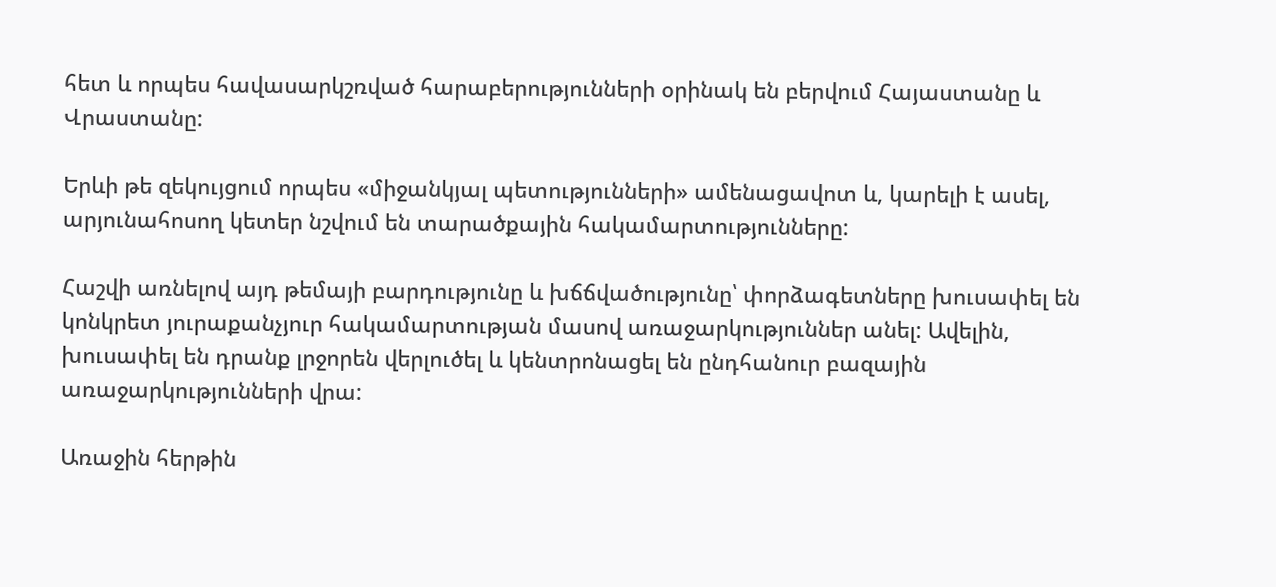հետ և որպես հավասարկշռված հարաբերությունների օրինակ են բերվում Հայաստանը և Վրաստանը:

Երևի թե զեկույցում որպես «միջանկյալ պետությունների» ամենացավոտ և, կարելի է ասել, արյունահոսող կետեր նշվում են տարածքային հակամարտությունները:

Հաշվի առնելով այդ թեմայի բարդությունը և խճճվածությունը՝ փորձագետները խուսափել են կոնկրետ յուրաքանչյուր հակամարտության մասով առաջարկություններ անել: Ավելին, խուսափել են դրանք լրջորեն վերլուծել և կենտրոնացել են ընդհանուր բազային առաջարկությունների վրա:

Առաջին հերթին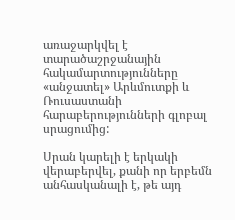առաջարկվել է տարածաշրջանային հակամարտությունները «անջատել» Արևմուտքի և Ռուսաստանի հարաբերությունների գլոբալ սրացումից:

Սրան կարելի է երկակի վերաբերվել, քանի որ երբեմն անհասկանալի է, թե այդ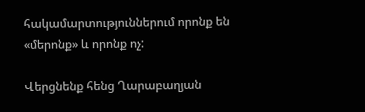հակամարտություններում որոնք են «մերոնք» և որոնք ոչ:

Վերցնենք հենց Ղարաբաղյան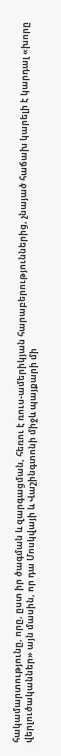հակամարտությունը, որը, ըստ իր ծագման և զարգացման, հեռու է ռուս-ամերիկյան հարաբերություններից, չնայած հաճախ կարելի է կարդալ «խորը վերլուծականներ» այն մասին, որ դա Մոսկվայի և Վաշինգտոնի միջև պայքարի մի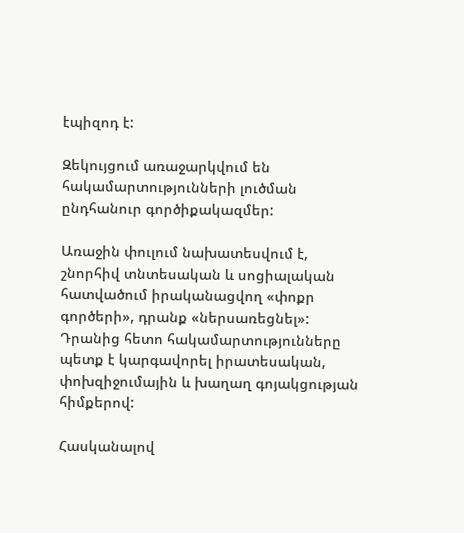էպիզոդ է:

Զեկույցում առաջարկվում են հակամարտությունների լուծման ընդհանուր գործիքակազմեր:

Առաջին փուլում նախատեսվում է, շնորհիվ տնտեսական և սոցիալական հատվածում իրականացվող «փոքր գործերի», դրանք «ներսառեցնել»: Դրանից հետո հակամարտությունները պետք է կարգավորել իրատեսական, փոխզիջումային և խաղաղ գոյակցության հիմքերով:

Հասկանալով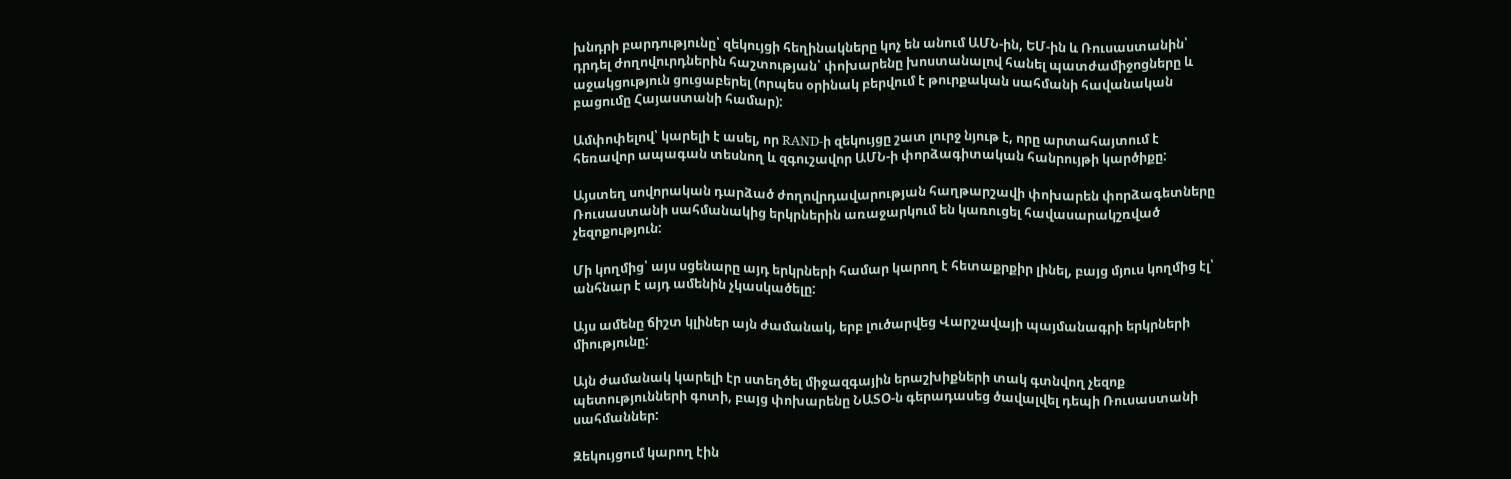խնդրի բարդությունը՝ զեկույցի հեղինակները կոչ են անում ԱՄՆ-ին, ԵՄ-ին և Ռուսաստանին՝ դրդել ժողովուրդներին հաշտության՝ փոխարենը խոստանալով հանել պատժամիջոցները և աջակցություն ցուցաբերել (որպես օրինակ բերվում է թուրքական սահմանի հավանական բացումը Հայաստանի համար):

Ամփոփելով՝ կարելի է ասել, որ RAND-ի զեկույցը շատ լուրջ նյութ է, որը արտահայտում է հեռավոր ապագան տեսնող և զգուշավոր ԱՄՆ-ի փորձագիտական հանրույթի կարծիքը:

Այստեղ սովորական դարձած ժողովրդավարության հաղթարշավի փոխարեն փորձագետները Ռուսաստանի սահմանակից երկրներին առաջարկում են կառուցել հավասարակշռված չեզոքություն:

Մի կողմից՝ այս սցենարը այդ երկրների համար կարող է հետաքրքիր լինել, բայց մյուս կողմից էլ՝ անհնար է այդ ամենին չկասկածելը:

Այս ամենը ճիշտ կլիներ այն ժամանակ, երբ լուծարվեց Վարշավայի պայմանագրի երկրների միությունը:

Այն ժամանակ կարելի էր ստեղծել միջազգային երաշխիքների տակ գտնվող չեզոք պետությունների գոտի, բայց փոխարենը ՆԱՏՕ-ն գերադասեց ծավալվել դեպի Ռուսաստանի սահմաններ:

Զեկույցում կարող էին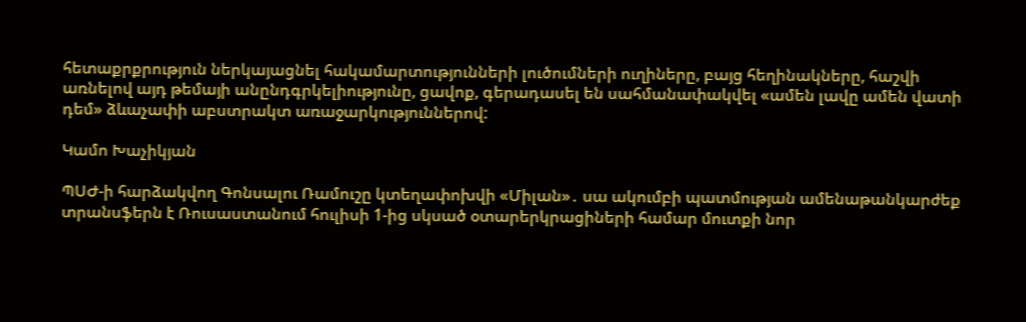հետաքրքրություն ներկայացնել հակամարտությունների լուծումների ուղիները, բայց հեղինակները, հաշվի առնելով այդ թեմայի անընդգրկելիությունը, ցավոք, գերադասել են սահմանափակվել «ամեն լավը ամեն վատի դեմ» ձևաչափի աբստրակտ առաջարկություններով:

Կամո Խաչիկյան

ՊՍԺ-ի հարձակվող Գոնսալու Ռամուշը կտեղափոխվի «Միլան»․ սա ակումբի պատմության ամենաթանկարժեք տրանսֆերն է Ռուսաստանում հուլիսի 1-ից սկսած օտարերկրացիների համար մուտքի նոր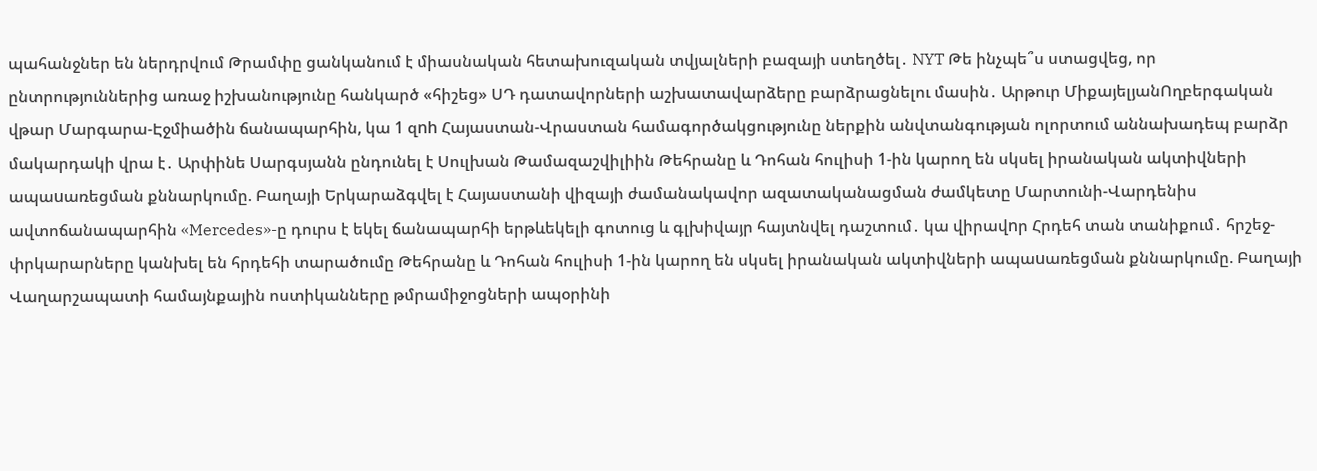պահանջներ են ներդրվում Թրամփը ցանկանում է միասնական հետախուզական տվյալների բազայի ստեղծել․ NYT Թե ինչպե՞ս ստացվեց, որ ընտրություններից առաջ իշխանությունը հանկարծ «հիշեց» ՍԴ դատավորների աշխատավարձերը բարձրացնելու մասին․ Արթուր ՄիքայելյանՈղբերգական վթար Մարգարա-Էջմիածին ճանապարհին, կա 1 զnh Հայաստան-Վրաստան համագործակցությունը ներքին անվտանգության ոլորտում աննախադեպ բարձր մակարդակի վրա է․ Արփինե Սարգսյանն ընդունել է Սուլխան Թամազաշվիլիին Թեհրանը և Դոհան հուլիսի 1-ին կարող են սկսել իրանական ակտիվների ապաuառեցման քննարկումը. Բաղայի Երկարաձգվել է Հայաստանի վիզայի ժամանակավոր ազատականացման ժամկետը Մարտունի-Վարդենիս ավտոճանապարհին «Mercedes»-ը դուրս է եկել ճանապարհի երթևեկելի գոտուց և գլխիվայր հայտնվել դաշտում․ կա վիրավnր Հրդեհ տան տանիքում․ հրշեջ-փրկարարները կանխել են հրդեհի տարածումը Թեհրանը և Դոհան հուլիսի 1-ին կարող են սկսել իրանական ակտիվների ապաuառեցման քննարկումը. Բաղայի Վաղարշապատի համայնքային ոստիկանները թմրամիջոցների ապօրինի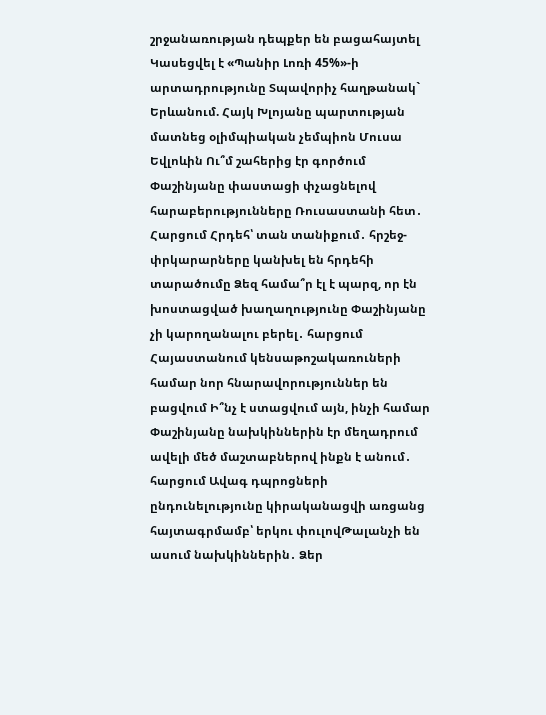շրջանառության դեպքեր են բացահայտել Կասեցվել է «Պանիր Լոռի 45%»-ի արտադրությունը Տպավորիչ հաղթանակ` Երևանում. Հայկ Խլոյանը պարտության մատնեց օլիմպիական չեմպիոն Մուսա Եվլոևին Ու՞մ շահերից էր գործում Փաշինյանը փաստացի փչացնելով հարաբերությունները Ռուսաստանի հետ․ Հարցում Հրդեհ՝ տան տանիքում․ հրշեջ-փրկարարները կանխել են հրդեհի տարածումը Ձեզ համա՞ր էլ է պարզ, որ էն խոստացված խաղաղությունը Փաշինյանը չի կարողանալու բերել․ հարցում Հայաստանում կենսաթոշակառուների համար նոր հնարավորություններ են բացվում Ի՞նչ է ստացվում այն, ինչի համար Փաշինյանը նախկիններին էր մեղադրում ավելի մեծ մաշտաբներով ինքն է անում․ հարցում Ավագ դպրոցների ընդունելությունը կիրականացվի առցանց հայտագրմամբ՝ երկու փուլովԹալանչի են ասում նախկիններին․ Ձեր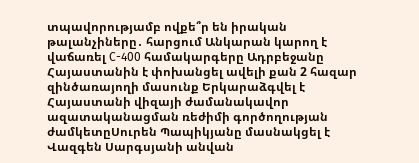տպավորությամբ ովքե՞ր են իրական թալանչիները․ հարցում Անկարան կարող է վաճառել С-400 համակարգերը Ադրբեջանը Հայաստանին է փոխանցել ավելի քան 2 հազար զինծառայողի մասունք Երկարաձգվել է Հայաստանի վիզայի ժամանակավոր ազատականացման ռեժիմի գործողության ժամկետըՍուրեն Պապիկյանը մասնակցել է Վազգեն Սարգսյանի անվան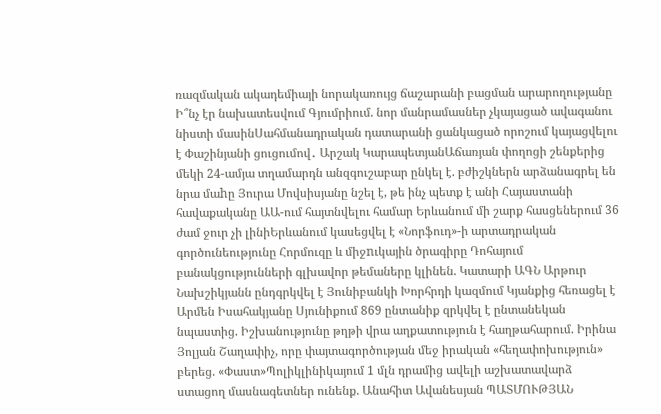ռազմական ակադեմիայի նորակառույց ճաշարանի բացման արարողությանը Ի՞նչ էր նախատեսվում Գյումրիում. նոր մանրամասներ չկայացած ավագանու նիստի մասինՍահմանադրական դատարանի ցանկացած որոշում կայացվելու է Փաշինյանի ցուցումով․ Արշակ ԿարապետյանԱճառյան փողոցի շենքերից մեկի 24-ամյա տղամարդն անզգուշաբար ընկել է. բժիշկներն արձանագրել են նրա մաhը Յուրա Մովսիսյանը նշել է, թե ինչ պետք է անի Հայաստանի հավաքականը ԱԱ-ում հայտնվելու համար Երևանում մի շարք հասցեներում 36 ժամ ջուր չի լինիԵրևանում կասեցվել է «Նորֆուդ»-ի արտադրական գործունեությունը Հորմուզը և միջnւկային ծրագիրը Դոհայում բանակցությունների գլխավոր թեմաները կլինեն. Կատարի ԱԳՆ Արթուր Նախշիկյանն ընդգրկվել է Յունիբանկի Խորհրդի կազմում Կյանքից հեռացել է Արմեն Իսահակյանը Սյունիքում 869 ընտանիք զրկվել է ընտանեկան նպաստից. Իշխանությունը թղթի վրա աղքատություն է հաղթահարում. Իրինա Յոլյան Շաղափիչ, որը փայտագործության մեջ իրական «հեղափոխություն» բերեց. «Փաստ»Պոլիկլինիկայում 1 մլն դրամից ավելի աշխատավարձ ստացող մասնագետներ ունենք. Անահիտ Ավանեսյան ՊԱՏՄՈՒԹՅԱՆ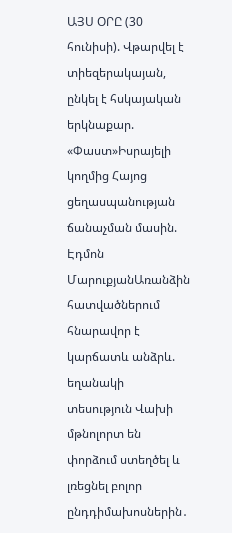ԱՅՍ ՕՐԸ (30 հունիսի). Վթարվել է տիեզերակայան, ընկել է հսկայական երկնաքար. «Փաստ»Իսրայելի կողմից Հայոց ցեղասպանության ճանաչման մասին. Էդմոն ՄարուքյանԱռանձին հատվածներում հնարավոր է կարճատև անձրև. եղանակի տեսություն Վախի մթնոլորտ են փորձում ստեղծել և լռեցնել բոլոր ընդդիմախոսներին․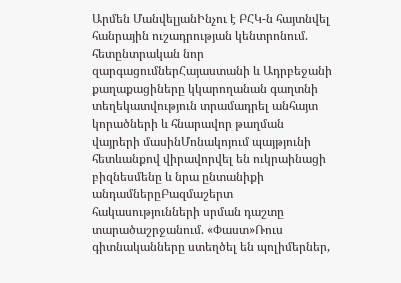Արմեն ՄանվելյանԻնչու է ԲՀԿ-ն հայտնվել հանրային ուշադրության կենտրոնում. հետընտրական նոր զարգացումներՀայաստանի և Ադրբեջանի քաղաքացիները կկարողանան գաղտնի տեղեկատվություն տրամադրել անհայտ կորածների և հնարավոր թաղման վայրերի մասինՄոնակոյում պայթյունի հետևանքով վիրավորվել են ուկրաինացի բիզնեսմենը և նրա ընտանիքի անդամներըԲազմաշերտ հակասությունների սրման դաշտը տարածաշրջանում. «Փաստ»Ռուս գիտնականները ստեղծել են պոլիմերներ,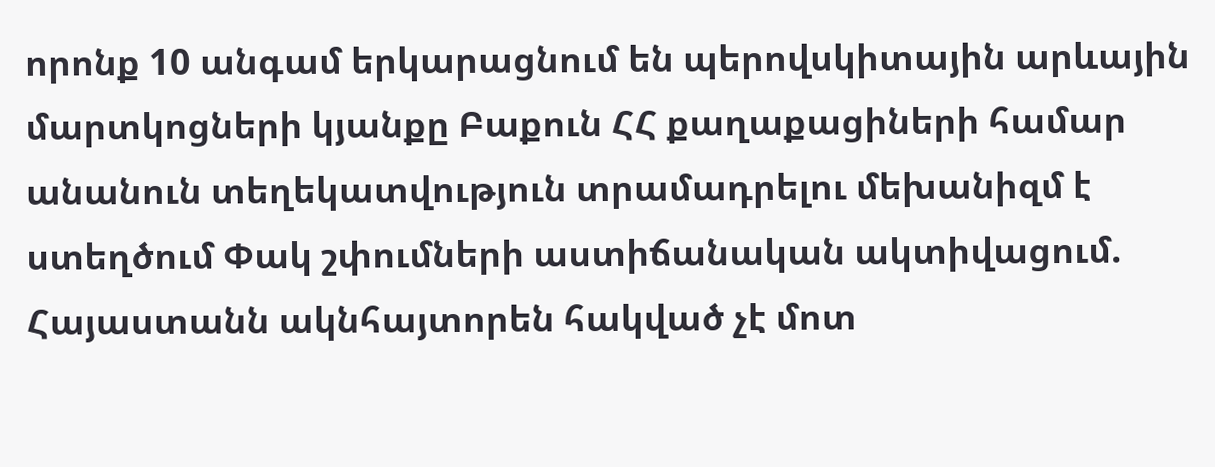որոնք 10 անգամ երկարացնում են պերովսկիտային արևային մարտկոցների կյանքը Բաքուն ՀՀ քաղաքացիների համար անանուն տեղեկատվություն տրամադրելու մեխանիզմ է ստեղծում Փակ շփումների աստիճանական ակտիվացում. Հայաստանն ակնհայտորեն հակված չէ մոտ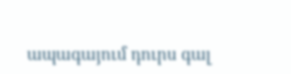ապագայում դուրս գալ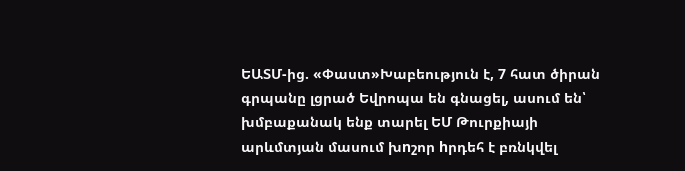ԵԱՏՄ-ից. «Փաստ»Խաբեություն է, 7 հատ ծիրան գրպանը լցրած Եվրոպա են գնացել, ասում են՝ խմբաքանակ ենք տարել ԵՄ Թուրքիայի արևմտյան մասում խnշոր hրդեհ է բռնկվել